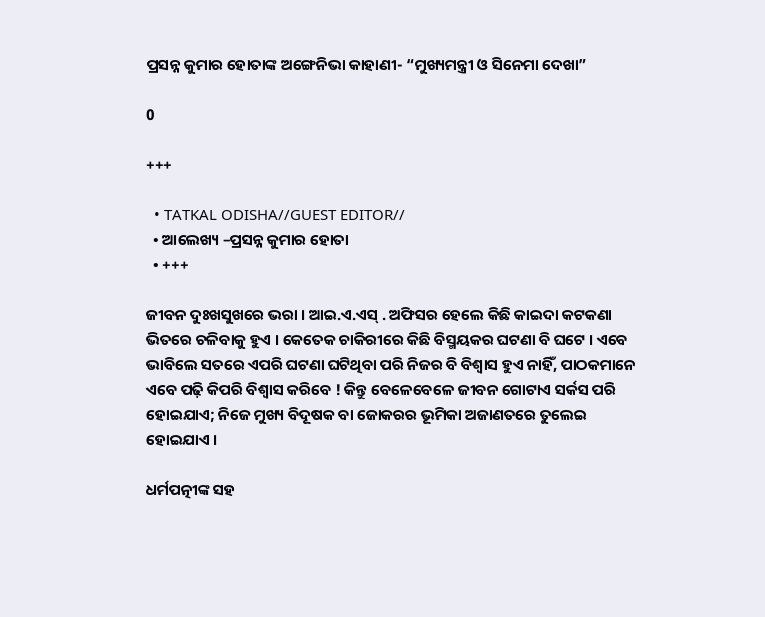ପ୍ରସନ୍ନ କୁମାର ହୋତାଙ୍କ ଅଙ୍ଗେନିଭା କାହାଣୀ- “ମୁଖ୍ୟମନ୍ତ୍ରୀ ଓ ସିନେମା ଦେଖା”

0

+++

  • TATKAL ODISHA//GUEST EDITOR//
  • ଆଲେଖ୍ୟ –ପ୍ରସନ୍ନ କୁମାର ହୋତା
  • +++

ଜୀବନ ଦୁଃଖସୁଖରେ ଭରା । ଆଇ.ଏ.ଏସ୍ . ଅଫିସର ହେଲେ କିଛି କାଇଦା କଟକଣା ଭିତରେ ଚଳିବାକୁ ହୁଏ । କେତେକ ଚାକିରୀରେ କିଛି ବିସ୍ମୟକର ଘଟଣା ବି ଘଟେ । ଏବେ ଭାବିଲେ ସତରେ ଏପରି ଘଟଣା ଘଟିଥିବା ପରି ନିଜର ବି ବିଶ୍ୱାସ ହୁଏ ନାହିଁ, ପାଠକମାନେ ଏବେ ପଢ଼ି କିପରି ବିଶ୍ୱାସ କରିବେ ! କିନ୍ତୁ ବେଳେବେଳେ ଜୀବନ ଗୋଟାଏ ସର୍କସ ପରି ହୋଇଯାଏ; ନିଜେ ମୁଖ୍ୟ ବିଦୂଷକ ବା ଜୋକରର ଭୂମିକା ଅଜାଣତରେ ତୁଲେଇ ହୋଇଯାଏ ।

ଧର୍ମପତ୍ନୀଙ୍କ ସହ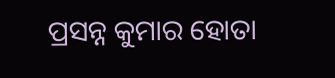ପ୍ରସନ୍ନ କୁମାର ହୋତା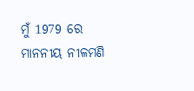ମୁଁ 1979 ରେ ମାନନୀୟ ନୀଳମଣି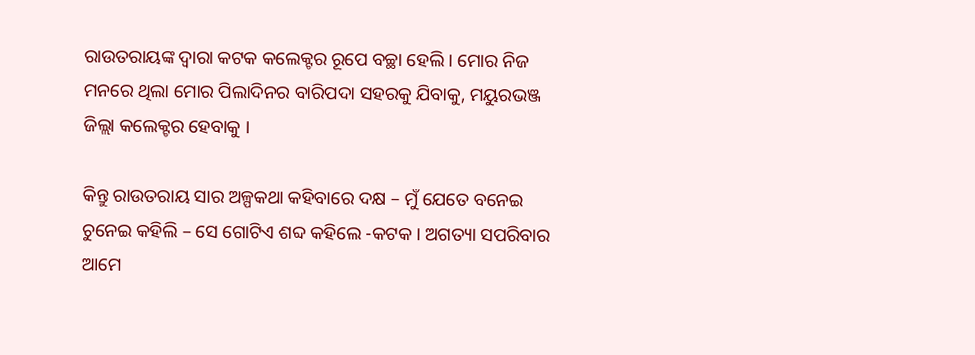ରାଉତରାୟଙ୍କ ଦ୍ୱାରା କଟକ କଲେକ୍ଟର ରୂପେ ବଚ୍ଛା ହେଲି । ମୋର ନିଜ ମନରେ ଥିଲା ମୋର ପିଲାଦିନର ବାରିପଦା ସହରକୁ ଯିବାକୁ, ମୟୁରଭଞ୍ଜ ଜିଲ୍ଲା କଲେକ୍ଟର ହେବାକୁ ।

କିନ୍ତୁ ରାଉତରାୟ ସାର ଅଳ୍ପକଥା କହିବାରେ ଦକ୍ଷ – ମୁଁ ଯେତେ ବନେଇ ଚୁନେଇ କହିଲି – ସେ ଗୋଟିଏ ଶବ୍ଦ କହିଲେ -କଟକ । ଅଗତ୍ୟା ସପରିବାର ଆମେ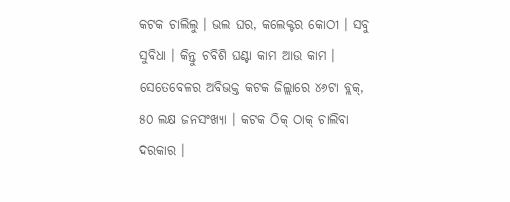କଟକ ଚାଲିଲୁ । ଭଲ ଘର, କଲେକ୍ଟର କୋଠୀ । ସବୁ ସୁବିଧା । କିନ୍ତୁ ଚବିଶି ଘଣ୍ଟା କାମ ଆଉ କାମ । ସେତେବେଳର ଅବିଭକ୍ତ କଟକ ଜିଲ୍ଲାରେ ୪୬ଟା ବ୍ଲକ୍, ୫୦ ଲକ୍ଷ ଜନସଂଖ୍ୟା । କଟକ ଠିକ୍ ଠାକ୍ ଚାଲିବା ଦରକାର ।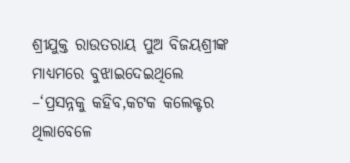ଶ୍ରୀଯୁକ୍ତ ରାଉତରାୟ ପୁଅ ବିଜୟଶ୍ରୀଙ୍କ ମାଧ୍ୟମରେ ବୁଝାଇଦେଇଥିଲେ –‘ପ୍ରସନ୍ନକୁ କହିବ,କଟକ କଲେକ୍ଟର ଥିଲାବେଳେ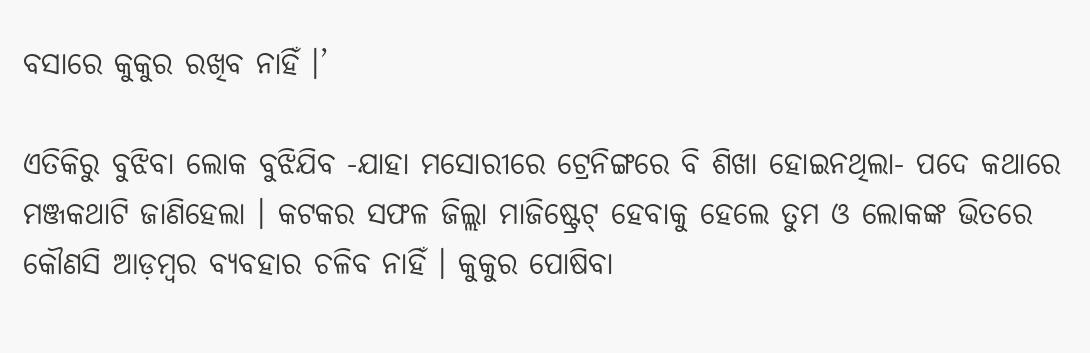ବସାରେ କୁକୁର ରଖିବ ନାହିଁ ।’

ଏତିକିରୁ ବୁଝିବା ଲୋକ ବୁଝିଯିବ -ଯାହା ମସୋରୀରେ ଟ୍ରେନିଙ୍ଗରେ ବି ଶିଖା ହୋଇନଥିଲା- ପଦେ କଥାରେ ମଞ୍ଜକଥାଟି ଜାଣିହେଲା । କଟକର ସଫଳ ଜିଲ୍ଲା ମାଜିଷ୍ଟ୍ରେଟ୍ ହେବାକୁ ହେଲେ ତୁମ ଓ ଲୋକଙ୍କ ଭିତରେ କୌଣସି ଆଡ଼ମ୍ୱର ବ୍ୟବହାର ଚଳିବ ନାହିଁ । କୁକୁର ପୋଷିବା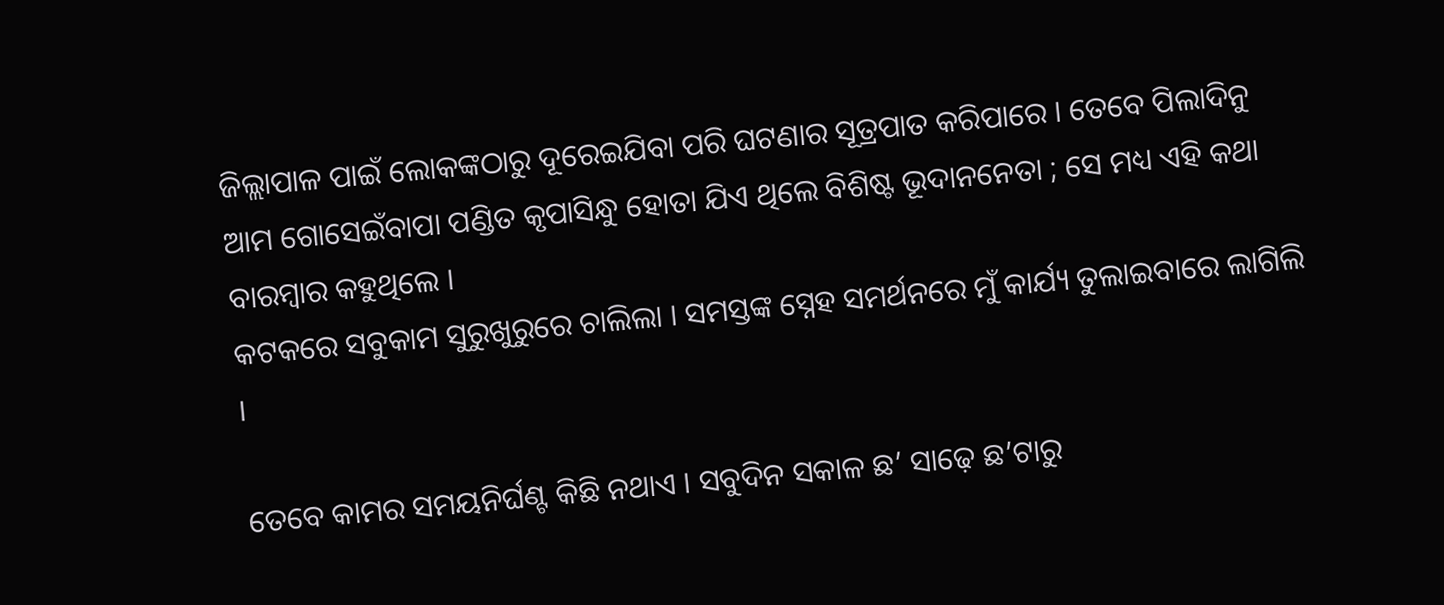ଜିଲ୍ଲାପାଳ ପାଇଁ ଲୋକଙ୍କଠାରୁ ଦୂରେଇଯିବା ପରି ଘଟଣାର ସୂତ୍ରପାତ କରିପାରେ । ତେବେ ପିଲାଦିନୁ ଆମ ଗୋସେଇଁବାପା ପଣ୍ଡିତ କୃପାସିନ୍ଧୁ ହୋତା ଯିଏ ଥିଲେ ବିଶିଷ୍ଟ ଭୂଦାନନେତା ; ସେ ମଧ୍ୟ ଏହି କଥା ବାରମ୍ୱାର କହୁଥିଲେ ।
କଟକରେ ସବୁକାମ ସୁରୁଖୁରୁରେ ଚାଲିଲା । ସମସ୍ତଙ୍କ ସ୍ନେହ ସମର୍ଥନରେ ମୁଁ କାର୍ଯ୍ୟ ତୁଲାଇବାରେ ଲାଗିଲି ।

ତେବେ କାମର ସମୟନିର୍ଘଣ୍ଟ କିଛି ନଥାଏ । ସବୁଦିନ ସକାଳ ଛ’ ସାଢ଼େ ଛ’ଟାରୁ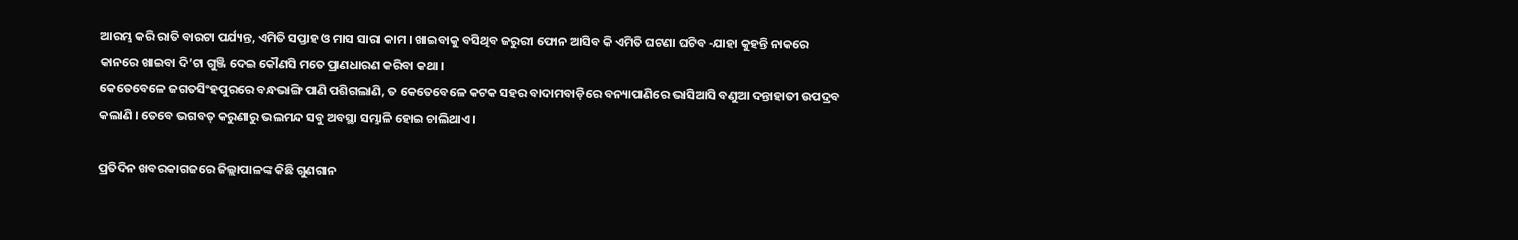ଆରମ୍ଭ କରି ରାତି ବାରଟା ପର୍ଯ୍ୟନ୍ତ, ଏମିତି ସପ୍ତାହ ଓ ମାସ ସାରା କାମ । ଖାଇବାକୁ ବସିଥିବ ଜରୁରୀ ଫୋନ ଆସିବ କି ଏମିତି ଘଟଣା ଘଟିବ -ଯାହା କୁହନ୍ତି ନାକରେ କାନରେ ଖାଇବା ଦି’ଟା ଗୁଞ୍ଜି ଦେଇ କୌଣସି ମତେ ପ୍ରାଣଧାରଣ କରିବା କଥା ।
କେତେବେଳେ ଜଗତସିଂହପୁରରେ ବନ୍ଧଭାଙ୍ଗି ପାଣି ପଶିଗଲାଣି, ତ କେତେବେଳେ କଟକ ସହର ବାଦାମବାଡ଼ିରେ ବନ୍ୟାପାଣିରେ ଭାସିଆସି ବଣୁଆ ଦନ୍ତାହାତୀ ଉପଦ୍ରବ କଲାଣି । ତେବେ ଭଗବତ୍ କରୁଣାରୁ ଭଲମନ୍ଦ ସବୁ ଅବସ୍ଥା ସମ୍ଭାଳି ହୋଇ ଚାଲିଥାଏ ।

ପ୍ରତିଦିନ ଖବରକାଗଜରେ ଜିଲ୍ଲାପାଳଙ୍କ କିଛି ଗୁଣଗାନ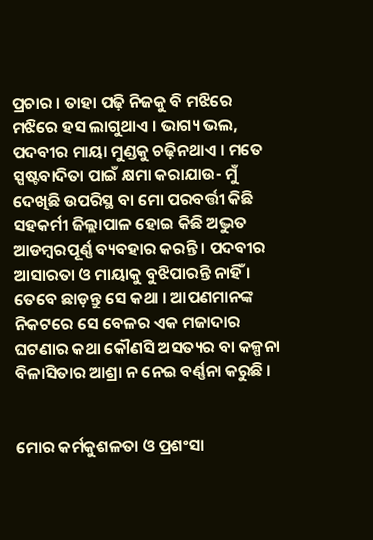ପ୍ରଚାର । ତାହା ପଢ଼ି ନିଜକୁ ବି ମଝିରେ ମଝିରେ ହସ ଲାଗୁଥାଏ । ଭାଗ୍ୟ ଭଲ, ପଦବୀର ମାୟା ମୁଣ୍ଡକୁ ଚଢ଼ିନଥାଏ । ମତେ ସ୍ପଷ୍ଟବାଦିତା ପାଇଁ କ୍ଷମା କରାଯାଉ- ମୁଁ ଦେଖିଛି ଉପରିସ୍ଥ ବା ମୋ ପରବର୍ତ୍ତୀ କିଛି ସହକର୍ମୀ ଜିଲ୍ଲାପାଳ ହୋଇ କିଛି ଅଦ୍ଭୁତ ଆଡମ୍ୱରପୂର୍ଣ୍ଣ ବ୍ୟବହାର କରନ୍ତି । ପଦବୀର ଆସାରତା ଓ ମାୟାକୁ ବୁଝିପାରନ୍ତି ନାହିଁ । ତେବେ ଛାଡ଼ନ୍ତୁ ସେ କଥା । ଆପଣମାନଙ୍କ ନିକଟରେ ସେ ବେଳର ଏକ ମଜାଦାର ଘଟଣାର କଥା କୌଣସି ଅସତ୍ୟର ବା କଳ୍ପନା ବିଳାସିତାର ଆଶ୍ରା ନ ନେଇ ବର୍ଣ୍ଣନା କରୁଛି ।


ମୋର କର୍ମକୁଶଳତା ଓ ପ୍ରଶଂସା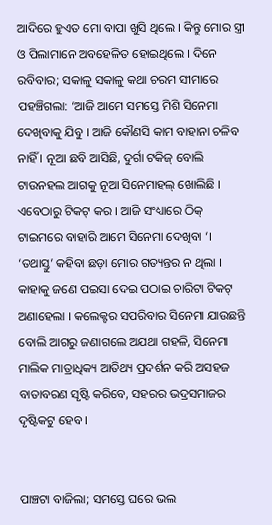ଆଦିରେ ହୁଏତ ମୋ ବାପା ଖୁସି ଥିଲେ । କିନ୍ତୁ ମୋର ସ୍ତ୍ରୀ ଓ ପିଲାମାନେ ଅବହେଳିତ ହୋଇଥିଲେ । ଦିନେ ରବିବାର; ସକାଳୁ ସକାଳୁ କଥା ଚରମ ସୀମାରେ ପହଞ୍ଚିଗଲା: ‘ଆଜି ଆମେ ସମସ୍ତେ ମିଶି ସିନେମା ଦେଖିବାକୁ ଯିବୁ । ଆଜି କୌଣସି କାମ ବାହାନା ଚଳିବ ନାହିଁ । ନୂଆ ଛବି ଆସିଛି, ଦୁର୍ଗା ଟକିଜ୍ ବୋଲି ଟାଉନହଲ ଆଗକୁ ନୂଆ ସିନେମାହଲ୍ ଖୋଲିଛି । ଏବେଠାରୁ ଟିକଟ୍ କର । ଆଜି ସଂଧ୍ୟାରେ ଠିକ୍ ଟାଇମରେ ବାହାରି ଆମେ ସିନେମା ଦେଖିବା ‘। ‘ତଥାସ୍ତୁ’ କହିବା ଛଡ଼ା ମୋର ଗତ୍ୟନ୍ତର ନ ଥିଲା । କାହାକୁ ଜଣେ ପଇସା ଦେଇ ପଠାଇ ଚାରିଟା ଟିକଟ୍ ଅଣାହେଲା । କଲେକ୍ଟର ସପରିବାର ସିନେମା ଯାଉଛନ୍ତି ବୋଲି ଆଗରୁ ଜଣାଗଲେ ଅଯଥା ଗହଳି, ସିନେମା ମାଲିକ ମାତ୍ରାଧିକ୍ୟ ଆତିଥ୍ୟ ପ୍ରଦର୍ଶନ କରି ଅସହଜ ବାତାବରଣ ସୃଷ୍ଟି କରିବେ, ସହରର ଭଦ୍ରସମାଜର ଦୃଷ୍ଟିକଟୁ ହେବ ।


ପାଞ୍ଚଟା ବାଜିଲା; ସମସ୍ତେ ଘରେ ଭଲ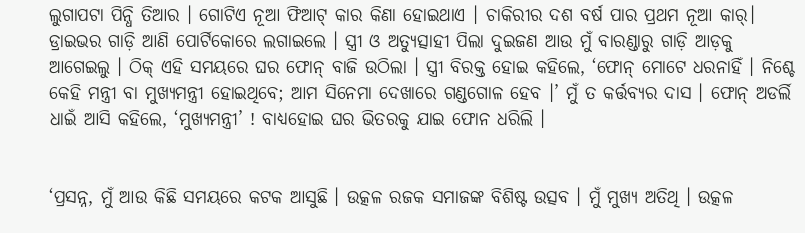ଲୁଗାପଟା ପିନ୍ଧି ତିଆର । ଗୋଟିଏ ନୂଆ ଫିଆଟ୍ କାର କିଣା ହୋଇଥାଏ । ଚାକିରୀର ଦଶ ବର୍ଷ ପାର ପ୍ରଥମ ନୂଆ କାର୍। ଡ୍ରାଇଭର ଗାଡ଼ି ଆଣି ପୋର୍ଟିକୋରେ ଲଗାଇଲେ । ସ୍ତ୍ରୀ ଓ ଅତ୍ୟୁତ୍ସାହୀ ପିଲା ଦୁଇଜଣ ଆଉ ମୁଁ ବାରଣ୍ଡାରୁ ଗାଡ଼ି ଆଡ଼କୁ ଆଗେଇଲୁ । ଠିକ୍ ଏହି ସମୟରେ ଘର ଫୋନ୍ ବାଜି ଉଠିଲା । ସ୍ତ୍ରୀ ବିରକ୍ତ ହୋଇ କହିଲେ, ‘ଫୋନ୍ ମୋଟେ ଧରନାହିଁ । ନିଶ୍ଚେ କେହି ମନ୍ତ୍ରୀ ବା ମୁଖ୍ୟମନ୍ତ୍ରୀ ହୋଇଥିବେ; ଆମ ସିନେମା ଦେଖାରେ ଗଣ୍ଡଗୋଳ ହେବ ।’ ମୁଁ ତ କର୍ତ୍ତବ୍ୟର ଦାସ । ଫୋନ୍ ଅଡର୍ଲି ଧାଇଁ ଆସି କହିଲେ, ‘ମୁଖ୍ୟମନ୍ତ୍ରୀ’ ! ବାଧ୍ୟହୋଇ ଘର ଭିତରକୁ ଯାଇ ଫୋନ ଧରିଲି ।


‘ପ୍ରସନ୍ନ, ମୁଁ ଆଉ କିଛି ସମୟରେ କଟକ ଆସୁଛି । ଉତ୍କଳ ରଜକ ସମାଜଙ୍କ ବିଶିଷ୍ଟ ଉତ୍ସବ । ମୁଁ ମୁଖ୍ୟ ଅତିଥି । ଉତ୍କଳ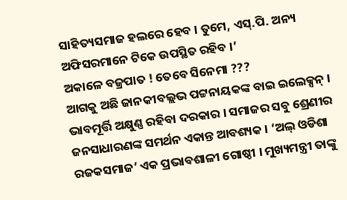ସାହିତ୍ୟସମାଜ ହଲରେ ହେବ । ତୁମେ, ଏସ୍.ପି. ଅନ୍ୟ ଅଫିସରମାନେ ଟିକେ ଉପସ୍ଥିତ ରହିବ ।’
ଅକାଳେ ବଜ୍ରପାତ ! ତେବେ ସିନେମା ???
ଆଗକୁ ଅଛି ଜାନକୀବଲ୍ଲଭ ପଟ୍ଟନାୟକଙ୍କ ବାଇ ଇଲେକ୍ସନ୍ । ଭାବମୂର୍ତ୍ତି ଅକ୍ଷୁଣ୍ଣ ରହିବା ଦରକାର । ସମାଜର ସବୁ ଶ୍ରେଣୀର ଜନସାଧାରଣଙ୍କ ସମର୍ଥନ ଏକାନ୍ତ ଆବଶ୍ୟକ । ‘ଅଲ୍ ଓଡିଶା ରଜକସମାଜ’ ଏକ ପ୍ରଭାବଶାଳୀ ଗୋଷ୍ଠୀ । ମୁଖ୍ୟମନ୍ତ୍ରୀ ତାଙ୍କୁ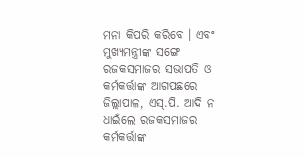ମନା କିପରି କରିବେ । ଏବଂ ମୁଖ୍ୟମନ୍ତ୍ରୀଙ୍କ ସଙ୍ଗେ ରଜକସମାଜର ସଭାପତି ଓ କର୍ମକର୍ତ୍ତାଙ୍କ ଆଗପଛରେ ଜିଲ୍ଲାପାଳ, ଏସ୍.ପି. ଆଦି ନ ଧାଇଁଲେ ରଜକସମାଜର କର୍ମକର୍ତ୍ତାଙ୍କ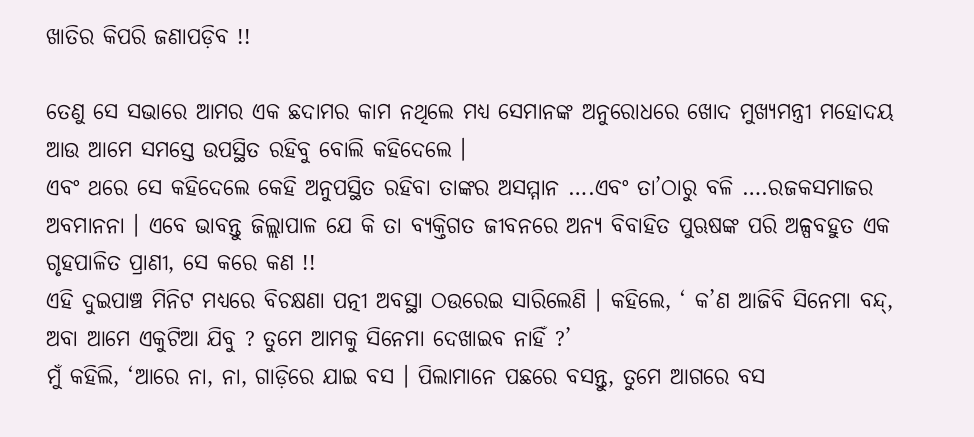ଖାତିର କିପରି ଜଣାପଡ଼ିବ !!

ତେଣୁ ସେ ସଭାରେ ଆମର ଏକ ଛଦାମର କାମ ନଥିଲେ ମଧ୍ୟ ସେମାନଙ୍କ ଅନୁରୋଧରେ ଖୋଦ ମୁଖ୍ୟମନ୍ତ୍ରୀ ମହୋଦୟ ଆଉ ଆମେ ସମସ୍ତେ ଉପସ୍ଥିତ ରହିବୁ ବୋଲି କହିଦେଲେ ।
ଏବଂ ଥରେ ସେ କହିଦେଲେ କେହି ଅନୁପସ୍ଥିତ ରହିବା ତାଙ୍କର ଅସମ୍ମାନ ….ଏବଂ ତା’ଠାରୁ ବଳି ….ରଜକସମାଜର ଅବମାନନା । ଏବେ ଭାବନ୍ତୁ ଜିଲ୍ଲାପାଳ ଯେ କି ତା ବ୍ୟକ୍ତିଗତ ଜୀବନରେ ଅନ୍ୟ ବିବାହିତ ପୁଋଷଙ୍କ ପରି ଅଳ୍ପବହୁତ ଏକ ଗୃହପାଳିତ ପ୍ରାଣୀ, ସେ କରେ କଣ !!
ଏହି ଦୁଇପାଞ୍ଚ ମିନିଟ ମଧ୍ୟରେ ବିଚକ୍ଷଣା ପତ୍ନୀ ଅବସ୍ଥା ଠଉରେଇ ସାରିଲେଣି । କହିଲେ, ‘ କ’ଣ ଆଜିବି ସିନେମା ବନ୍ଦ୍, ଅବା ଆମେ ଏକୁଟିଆ ଯିବୁ ? ତୁମେ ଆମକୁ ସିନେମା ଦେଖାଇବ ନାହିଁ ?’
ମୁଁ କହିଲି, ‘ଆରେ ନା, ନା, ଗାଡ଼ିରେ ଯାଇ ବସ । ପିଲାମାନେ ପଛରେ ବସନ୍ତୁ, ତୁମେ ଆଗରେ ବସ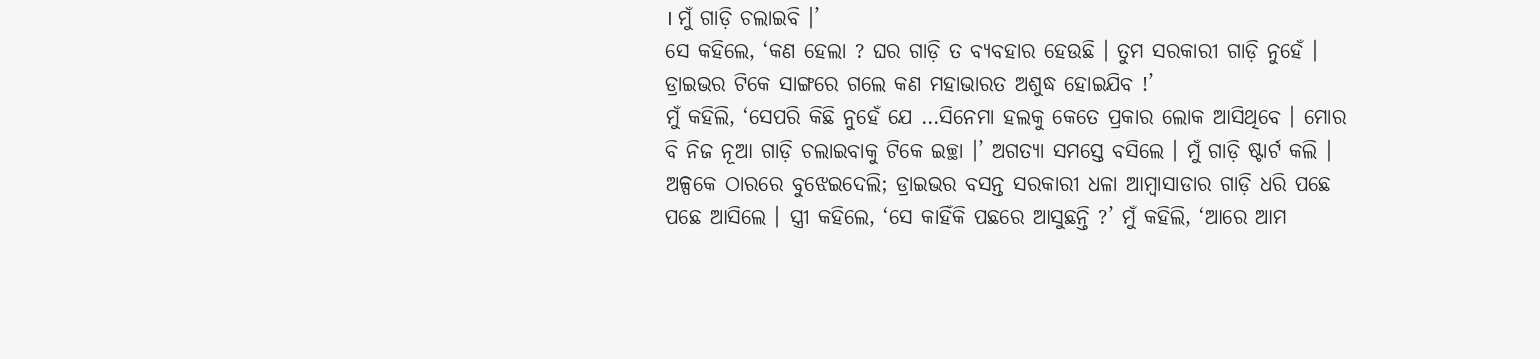। ମୁଁ ଗାଡ଼ି ଚଲାଇବି ।’
ସେ କହିଲେ, ‘କଣ ହେଲା ? ଘର ଗାଡ଼ି ତ ବ୍ୟବହାର ହେଉଛି । ତୁମ ସରକାରୀ ଗାଡ଼ି ନୁହେଁ । ଡ୍ରାଇଭର ଟିକେ ସାଙ୍ଗରେ ଗଲେ କଣ ମହାଭାରତ ଅଶୁଦ୍ଧ ହୋଇଯିବ !’
ମୁଁ କହିଲି, ‘ସେପରି କିଛି ନୁହେଁ ଯେ …ସିନେମା ହଲକୁ କେତେ ପ୍ରକାର ଲୋକ ଆସିଥିବେ । ମୋର ବି ନିଜ ନୂଆ ଗାଡ଼ି ଚଲାଇବାକୁ ଟିକେ ଇଚ୍ଛା ।’ ଅଗତ୍ୟା ସମସ୍ତେ ବସିଲେ । ମୁଁ ଗାଡ଼ି ଷ୍ଟାର୍ଟ କଲି । ଅଳ୍ପକେ ଠାରରେ ବୁଝେଇଦେଲି; ଡ୍ରାଇଭର ବସନ୍ତ ସରକାରୀ ଧଳା ଆମ୍ୱାସାଡାର ଗାଡ଼ି ଧରି ପଛେ ପଛେ ଆସିଲେ । ସ୍ତ୍ରୀ କହିଲେ, ‘ସେ କାହିଁକି ପଛରେ ଆସୁଛନ୍ତି ?’ ମୁଁ କହିଲି, ‘ଆରେ ଆମ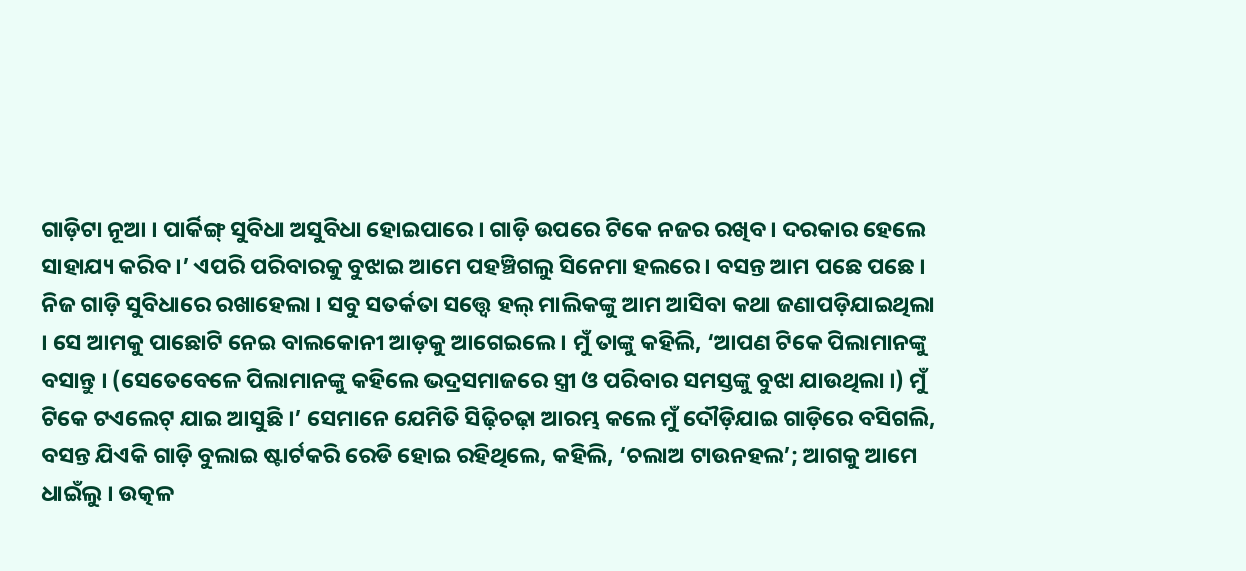ଗାଡ଼ିଟା ନୂଆ । ପାର୍କିଙ୍ଗ୍ ସୁବିଧା ଅସୁବିଧା ହୋଇପାରେ । ଗାଡ଼ି ଉପରେ ଟିକେ ନଜର ରଖିବ । ଦରକାର ହେଲେ ସାହାଯ୍ୟ କରିବ ।’ ଏପରି ପରିବାରକୁ ବୁଝାଇ ଆମେ ପହଞ୍ଚିଗଲୁ ସିନେମା ହଲରେ । ବସନ୍ତ ଆମ ପଛେ ପଛେ । ନିଜ ଗାଡ଼ି ସୁବିଧାରେ ରଖାହେଲା । ସବୁ ସତର୍କତା ସତ୍ତ୍ୱେ ହଲ୍ ମାଲିକଙ୍କୁ ଆମ ଆସିବା କଥା ଜଣାପଡ଼ିଯାଇଥିଲା । ସେ ଆମକୁ ପାଛୋଟି ନେଇ ବାଲକୋନୀ ଆଡ଼କୁ ଆଗେଇଲେ । ମୁଁ ତାଙ୍କୁ କହିଲି, ‘ଆପଣ ଟିକେ ପିଲାମାନଙ୍କୁ ବସାନ୍ତୁ । (ସେତେବେଳେ ପିଲାମାନଙ୍କୁ କହିଲେ ଭଦ୍ରସମାଜରେ ସ୍ତ୍ରୀ ଓ ପରିବାର ସମସ୍ତଙ୍କୁ ବୁଝା ଯାଉଥିଲା ।) ମୁଁ ଟିକେ ଟଏଲେଟ୍ ଯାଇ ଆସୁଛି ।’ ସେମାନେ ଯେମିତି ସିଢ଼ିଚଢ଼ା ଆରମ୍ଭ କଲେ ମୁଁ ଦୌଡ଼ିଯାଇ ଗାଡ଼ିରେ ବସିଗଲି, ବସନ୍ତ ଯିଏକି ଗାଡ଼ି ବୁଲାଇ ଷ୍ଟାର୍ଟକରି ରେଡି ହୋଇ ରହିଥିଲେ, କହିଲି, ‘ଚଲାଅ ଟାଉନହଲ’; ଆଗକୁ ଆମେ ଧାଇଁଲୁ । ଉତ୍କଳ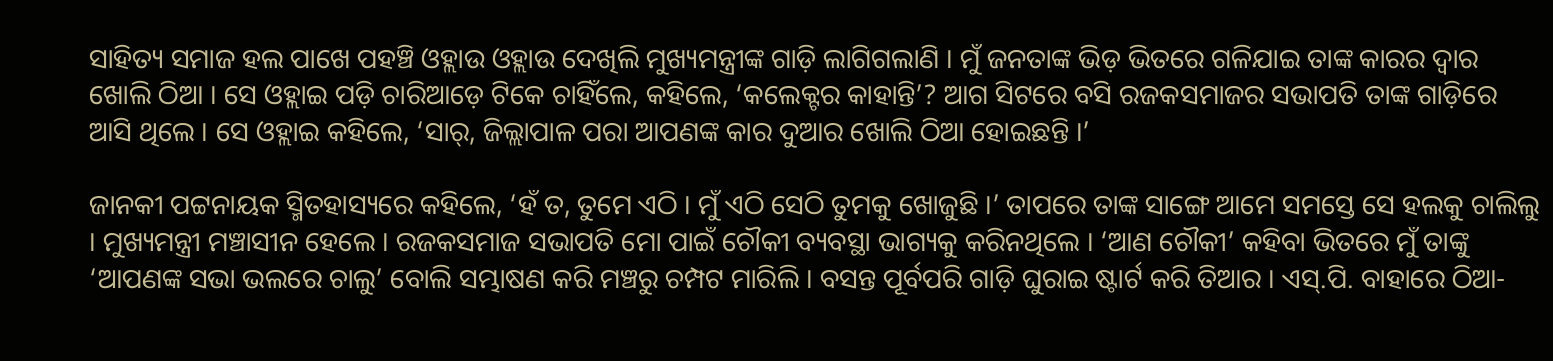ସାହିତ୍ୟ ସମାଜ ହଲ ପାଖେ ପହଞ୍ଚି ଓହ୍ଲାଉ ଓହ୍ଲାଉ ଦେଖିଲି ମୁଖ୍ୟମନ୍ତ୍ରୀଙ୍କ ଗାଡ଼ି ଲାଗିଗଲାଣି । ମୁଁ ଜନତାଙ୍କ ଭିଡ଼ ଭିତରେ ଗଳିଯାଇ ତାଙ୍କ କାରର ଦ୍ୱାର ଖୋଲି ଠିଆ । ସେ ଓହ୍ଲାଇ ପଡ଼ି ଚାରିଆଡ଼େ ଟିକେ ଚାହିଁଲେ, କହିଲେ, ‘କଲେକ୍ଟର କାହାନ୍ତି’? ଆଗ ସିଟରେ ବସି ରଜକସମାଜର ସଭାପତି ତାଙ୍କ ଗାଡ଼ିରେ ଆସି ଥିଲେ । ସେ ଓହ୍ଲାଇ କହିଲେ, ‘ସାର୍, ଜିଲ୍ଲାପାଳ ପରା ଆପଣଙ୍କ କାର ଦୁଆର ଖୋଲି ଠିଆ ହୋଇଛନ୍ତି ।’

ଜାନକୀ ପଟ୍ଟନାୟକ ସ୍ମିତହାସ୍ୟରେ କହିଲେ, ‘ହଁ ତ, ତୁମେ ଏଠି । ମୁଁ ଏଠି ସେଠି ତୁମକୁ ଖୋଜୁଛି ।’ ତାପରେ ତାଙ୍କ ସାଙ୍ଗେ ଆମେ ସମସ୍ତେ ସେ ହଲକୁ ଚାଲିଲୁ । ମୁଖ୍ୟମନ୍ତ୍ରୀ ମଞ୍ଚାସୀନ ହେଲେ । ରଜକସମାଜ ସଭାପତି ମୋ ପାଇଁ ଚୌକୀ ବ୍ୟବସ୍ଥା ଭାଗ୍ୟକୁ କରିନଥିଲେ । ‘ଆଣ ଚୌକୀ’ କହିବା ଭିତରେ ମୁଁ ତାଙ୍କୁ ‘ଆପଣଙ୍କ ସଭା ଭଲରେ ଚାଲୁ’ ବୋଲି ସମ୍ଭାଷଣ କରି ମଞ୍ଚରୁ ଚମ୍ପଟ ମାରିଲି । ବସନ୍ତ ପୂର୍ବପରି ଗାଡ଼ି ଘୁରାଇ ଷ୍ଟାର୍ଟ କରି ତିଆର । ଏସ୍.ପି. ବାହାରେ ଠିଆ-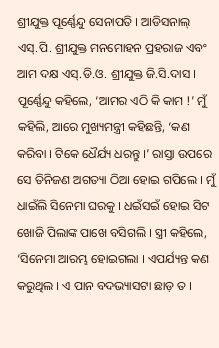ଶ୍ରୀଯୁକ୍ତ ପୂର୍ଣ୍ଣେନ୍ଦୁ ସେନାପତି । ଆଡିସନାଲ୍ ଏସ୍.ପି. ଶ୍ରୀଯୁକ୍ତ ମନମୋହନ ପ୍ରହରାଜ ଏବଂ ଆମ ଦକ୍ଷ ଏସ୍.ଡି.ଓ. ଶ୍ରୀଯୁକ୍ତ ଜି.ସି.ଦାସ । ପୂର୍ଣ୍ଣେନ୍ଦୁ କହିଲେ, ‘ଆମର ଏଠି କି କାମ !’ ମୁଁ କହିଲି, ଆରେ ମୁଖ୍ୟମନ୍ତ୍ରୀ କହିଛନ୍ତି, ‘କଣ କରିବା । ଟିକେ ଧୈର୍ଯ୍ୟ ଧରନ୍ତୁ ।’ ରାସ୍ତା ଉପରେ ସେ ତିନିଜଣ ଅଗତ୍ୟା ଠିଆ ହୋଇ ଗପିଲେ । ମୁଁ ଧାଇଁଲି ସିନେମା ଘରକୁ । ଧଇଁସଇଁ ହୋଇ ସିଟ ଖୋଜି ପିଲାଙ୍କ ପାଖେ ବସିଗଲି । ସ୍ତ୍ରୀ କହିଲେ, ‘ସିନେମା ଆରମ୍ଭ ହୋଇଗଲା । ଏପର୍ଯ୍ୟନ୍ତ କଣ କରୁଥିଲ । ଏ ପାନ ବଦଭ୍ୟାସଟା ଛାଡ଼ ତ ।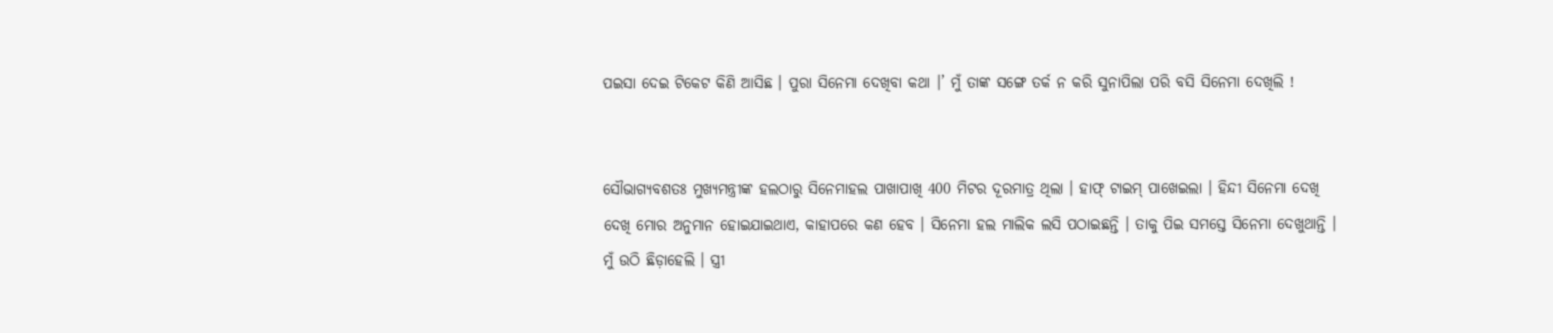ପଇସା ଦେଇ ଟିକେଟ କିଣି ଆସିଛ । ପୁରା ସିନେମା ଦେଖିବା କଥା ।’ ମୁଁ ତାଙ୍କ ସଙ୍ଗେ ତର୍କ ନ କରି ସୁନାପିଲା ପରି ବସି ସିନେମା ଦେଖିଲି !


ସୌଭାଗ୍ୟବଶତଃ ମୁଖ୍ୟମନ୍ତ୍ରୀଙ୍କ ହଲଠାରୁ ସିନେମାହଲ ପାଖାପାଖି 400 ମିଟର ଦୂରମାତ୍ର ଥିଲା । ହାଫ୍ ଟାଇମ୍ ପାଖେଇଲା । ହିନ୍ଦୀ ସିନେମା ଦେଖି ଦେଖି ମୋର ଅନୁମାନ ହୋଇଯାଇଥାଏ, କାହାପରେ କଣ ହେବ । ସିନେମା ହଲ ମାଲିକ ଲସି ପଠାଇଛନ୍ତି । ତାକୁ ପିଇ ସମସ୍ତେ ସିନେମା ଦେଖୁଥାନ୍ତି । ମୁଁ ଉଠି ଛିଡ଼ାହେଲି । ସ୍ତ୍ରୀ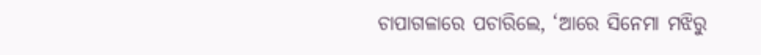ଚାପାଗଳାରେ ପଚାରିଲେ, ‘ଆରେ ସିନେମା ମଝିରୁ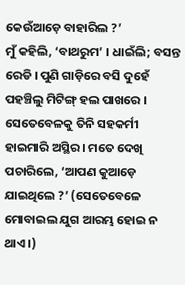କେଉଁଆଡ଼େ ବାହାରିଲ ?’
ମୁଁ କହିଲି, ‘ବାଥରୁମ’ । ଧାଇଁଲି; ବସନ୍ତ ରେଡି । ପୁଣି ଗାଡ଼ିରେ ବସି ଦୁହେଁ ପହଞ୍ଚିଲୁ ମିଟିଙ୍ଗ୍ ହଲ ପାଖରେ । ସେତେବେଳକୁ ତିନି ସହକର୍ମୀ ହାଇମାରି ଅସ୍ଥିର । ମତେ ଦେଖି ପଚାରିଲେ, ‘ଆପଣ କୁଆଡ଼େ ଯାଇଥିଲେ ?’ (ସେତେବେଳେ ମୋବାଇଲ ଯୁଗ ଆରମ୍ଭ ହୋଇ ନ ଥାଏ ।)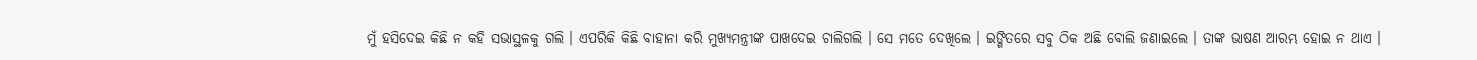ମୁଁ ହସିଦେଇ କିଛି ନ କହି ସଭାସ୍ଥଳକୁ ଗଲି । ଏପରିକି କିଛି ବାହାନା କରି ମୁଖ୍ୟମନ୍ତ୍ରୀଙ୍କ ପାଖଦେଇ ଚାଲିଗଲି । ସେ ମତେ ଦେଖିଲେ । ଇଙ୍ଗିତରେ ସବୁ ଠିକ ଅଛି ବୋଲି ଜଣାଇଲେ । ତାଙ୍କ ଭାଷଣ ଆରମ୍ଭ ହୋଇ ନ ଥାଏ ।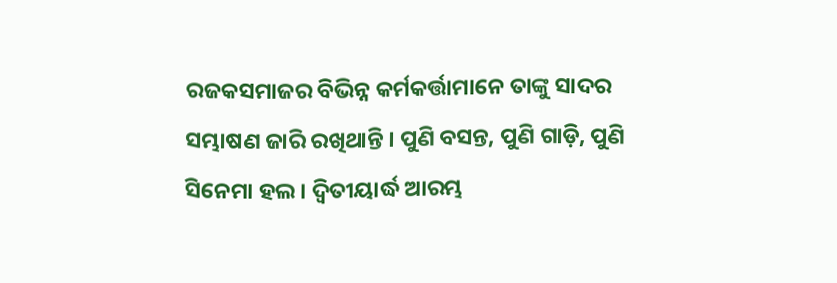ରଜକସମାଜର ବିଭିନ୍ନ କର୍ମକର୍ତ୍ତାମାନେ ତାଙ୍କୁ ସାଦର ସମ୍ଭାଷଣ ଜାରି ରଖିଥାନ୍ତି । ପୁଣି ବସନ୍ତ, ପୁଣି ଗାଡ଼ି, ପୁଣି ସିନେମା ହଲ । ଦ୍ୱିତୀୟାର୍ଦ୍ଧ ଆରମ୍ଭ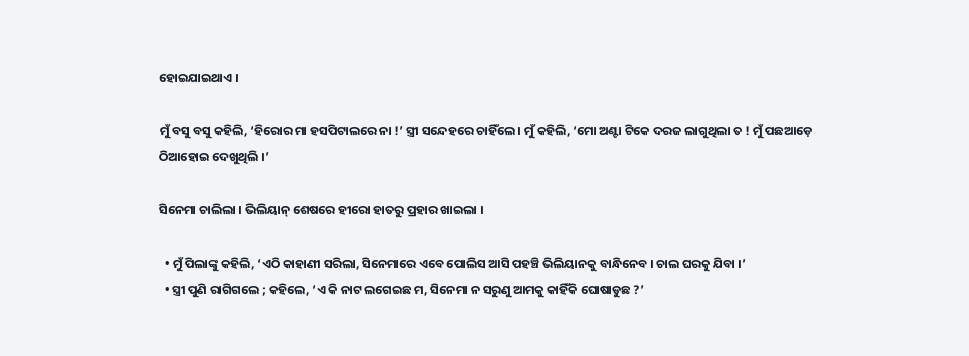ହୋଇଯାଇଥାଏ ।

ମୁଁ ବସୁ ବସୁ କହିଲି, ‘ହିରୋର ମା ହସପିଟାଲରେ ନା !’ ସ୍ତ୍ରୀ ସନ୍ଦେହରେ ଚାହିଁଲେ । ମୁଁ କହିଲି, ‘ମୋ ଅଣ୍ଟା ଟିକେ ଦରଜ ଲାଗୁଥିଲା ତ ! ମୁଁ ପଛଆଡ଼େ ଠିଆହୋଇ ଦେଖୁଥିଲି ।’

ସିନେମା ଚାଲିଲା । ଭିଲିୟାନ୍ ଶେଷରେ ହୀରୋ ହାତରୁ ପ୍ରହାର ଖାଇଲା ।

  • ମୁଁ ପିଲାଙ୍କୁ କହିଲି, ‘ଏଠି କାହାଣୀ ସରିଲା, ସିନେମାରେ ଏବେ ପୋଲିସ ଆସି ପହଞ୍ଚି ଭିଲିୟାନକୁ ବାନ୍ଧିନେବ । ଚାଲ ଘରକୁ ଯିବା ।’
  • ସ୍ତ୍ରୀ ପୁଣି ରାଗିଗଲେ ; କହିଲେ, ‘ଏ କି ନାଟ ଲଗେଇଛ ମ, ସିନେମା ନ ସରୁଣୁ ଆମକୁ କାହିଁକି ଘୋଷାଡୁଛ ?’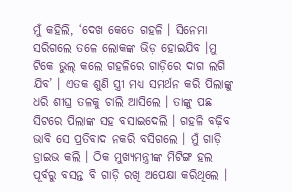ମୁଁ କହିଲି, ‘ଦେଖ କେତେ ଗହଳି । ସିନେମା ସରିଗଲେ ତଳେ ଲୋକଙ୍କ ଭିଡ଼ ହୋଇଯିବ ।ମୁ ଟିକେ ଭୁଲ୍ କଲେ ଗହଳିରେ ଗାଡ଼ିରେ ଦାଗ ଲଗି ଯିବ’ । ଏତକ ଶୁଣି ସ୍ତ୍ରୀ ମଧ୍ୟ ସମର୍ଥନ କରି ପିଲାଙ୍କୁ ଧରି ଶୀଘ୍ର ତଳକୁ ଚାଲି ଆସିଲେ । ତାଙ୍କୁ ପଛ ସିଟରେ ପିଲାଙ୍କ ସହ ବସାଇଦେଲି । ଗହଳି ବଢ଼ିବ ଭାବି ସେ ପ୍ରତିବାଦ ନକରି ବସିଗଲେ । ମୁଁ ଗାଡ଼ି ଡ୍ରାଇଭ କଲି । ଠିକ ମୁଖ୍ୟମନ୍ତ୍ରୀଙ୍କ ମିଟିଙ୍ଗ ହଲ ପୂର୍ବରୁ ବସନ୍ତ ବି ଗାଡ଼ି ରଖି ଅପେକ୍ଷା କରିଥିଲେ ।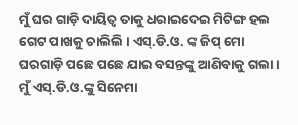ମୁଁ ଘର ଗାଡ଼ି ଦାୟିତ୍ୱ ତାକୁ ଧରାଇଦେଇ ମିଟିଙ୍ଗ ହଲ ଗେଟ ପାଖକୁ ଚାଲିଲି । ଏସ୍.ଡି.ଓ. ଙ୍କ ଜିପ୍ ମୋ ଘରଗାଡ଼ି ପଛେ ପଛେ ଯାଇ ବସନ୍ତଙ୍କୁ ଆଣିବାକୁ ଗଲା । ମୁଁ ଏସ୍.ଡି.ଓ.ଙ୍କୁ ସିନେମା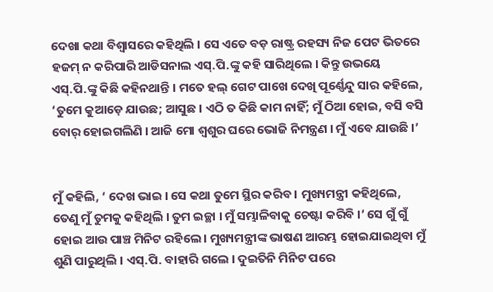ଦେଖା କଥା ବିଶ୍ୱାସରେ କହିଥିଲି । ସେ ଏତେ ବଡ଼ ରାଷ୍ଟ୍ର ରହସ୍ୟ ନିଜ ପେଟ ଭିତରେ ହଜମ୍ ନ କରିପାରି ଆଡିସନାଲ ଏସ୍.ପି.ଙ୍କୁ କହି ସାରିଥିଲେ । କିନ୍ତୁ ଉଭୟେ ଏସ୍.ପି.ଙ୍କୁ କିଛି କହିନଥାନ୍ତି । ମତେ ହଲ୍ ଗେଟ ପାଖେ ଦେଖି ପୂର୍ଣ୍ଣେନ୍ଦୁ ସାର କହିଲେ, ‘ତୁମେ କୁଆଡ଼େ ଯାଉଛ; ଆସୁଛ । ଏଠି ତ କିଛି କାମ ନାହିଁ; ମୁଁ ଠିଆ ହୋଇ, ବସି ବସି ବୋର୍ ହୋଇଗଲିଣି । ଆଜି ମୋ ଶ୍ୱଶୁର ଘରେ ଭୋଜି ନିମନ୍ତ୍ରଣ । ମୁଁ ଏବେ ଯାଉଛି ।’


ମୁଁ କହିଲି, ‘ ଦେଖ ଭାଇ । ସେ କଥା ତୁମେ ସ୍ଥିର କରିବ । ମୁଖ୍ୟମନ୍ତ୍ରୀ କହିଥିଲେ, ତେଣୁ ମୁଁ ତୁମକୁ କହିଥିଲି । ତୁମ ଇଚ୍ଛା । ମୁଁ ସମ୍ଭାଳିବାକୁ ଚେଷ୍ଟା କରିବି ।’ ସେ ଗୁଁ ଗୁଁ ହୋଇ ଆଉ ପାଞ୍ଚ ମିନିଟ ରହିଲେ । ମୁଖ୍ୟମନ୍ତ୍ରୀଙ୍କ ଭାଷଣ ଆରମ୍ଭ ହୋଇଯାଇଥିବା ମୁଁ ଶୁଣି ପାରୁଥିଲି । ଏସ୍.ପି. ବାହାରି ଗଲେ । ଦୁଇତିନି ମିନିଟ ପରେ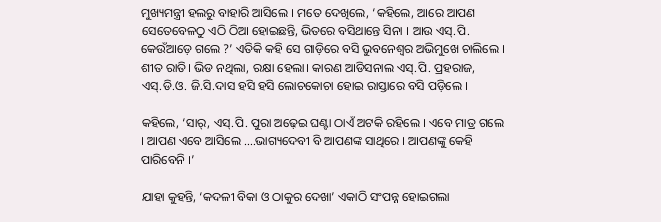ମୁଖ୍ୟମନ୍ତ୍ରୀ ହଲରୁ ବାହାରି ଆସିଲେ । ମତେ ଦେଖିଲେ, ‘କହିଲେ, ଆରେ ଆପଣ ସେତେବେଳଠୁ ଏଠି ଠିଆ ହୋଇଛନ୍ତି, ଭିତରେ ବସିଥାନ୍ତେ ସିନା । ଆଉ ଏସ୍.ପି. କେଉଁଆଡ଼େ ଗଲେ ?’ ଏତିକି କହି ସେ ଗାଡ଼ିରେ ବସି ଭୁବନେଶ୍ୱର ଅଭିମୁଖେ ଚାଲିଲେ ।
ଶୀତ ରାତି। ଭିଡ ନଥିଲା, ରକ୍ଷା ହେଲା। କାରଣ ଆଡିସନାଲ ଏସ୍.ପି. ପ୍ରହରାଜ, ଏସ୍.ଡି.ଓ. ଜି.ସି.ଦାସ ହସି ହସି ଲୋଚକୋଚା ହୋଇ ରାସ୍ତାରେ ବସି ପଡ଼ିଲେ ।

କହିଲେ, ‘ସାର୍, ଏସ୍.ପି. ପୁରା ଅଢ଼େଇ ଘଣ୍ଟା ଠାଏଁ ଅଟକି ରହିଲେ । ଏବେ ମାତ୍ର ଗଲେ । ଆପଣ ଏବେ ଆସିଲେ ….ଭାଗ୍ୟଦେବୀ ବି ଆପଣଙ୍କ ସାଥିରେ । ଆପଣଙ୍କୁ କେହି ପାରିବେନି ।’

ଯାହା କୁହନ୍ତି, ‘କଦଳୀ ବିକା ଓ ଠାକୁର ଦେଖା’ ଏକାଠି ସଂପନ୍ନ ହୋଇଗଲା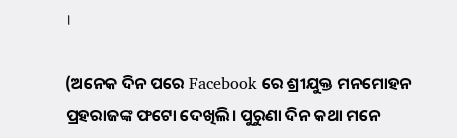।

(ଅନେକ ଦିନ ପରେ Facebook ରେ ଶ୍ରୀଯୁକ୍ତ ମନମୋହନ ପ୍ରହରାଜଙ୍କ ଫଟୋ ଦେଖିଲି। ପୁରୁଣା ଦିନ କଥା ମନେ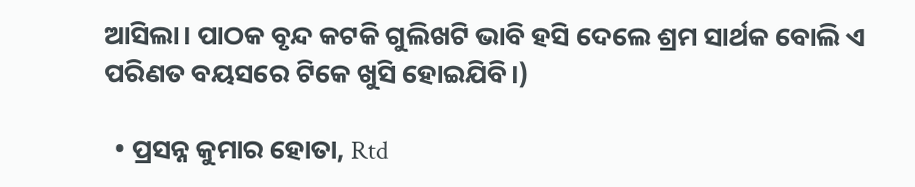ଆସିଲା। ପାଠକ ବୃନ୍ଦ କଟକି ଗୁଲିଖଟି ଭାବି ହସି ଦେଲେ ଶ୍ରମ ସାର୍ଥକ ବୋଲି ଏ ପରିଣତ ବୟସରେ ଟିକେ ଖୁସି ହୋଇଯିବି।)

  • ପ୍ରସନ୍ନ କୁମାର ହୋତା, Rtd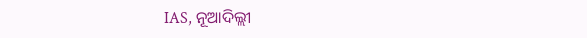IAS, ନୂଆଦିଲ୍ଲୀ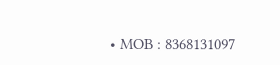• MOB : 8368131097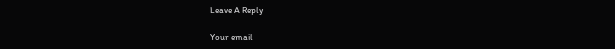Leave A Reply

Your email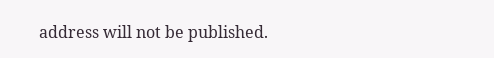address will not be published.